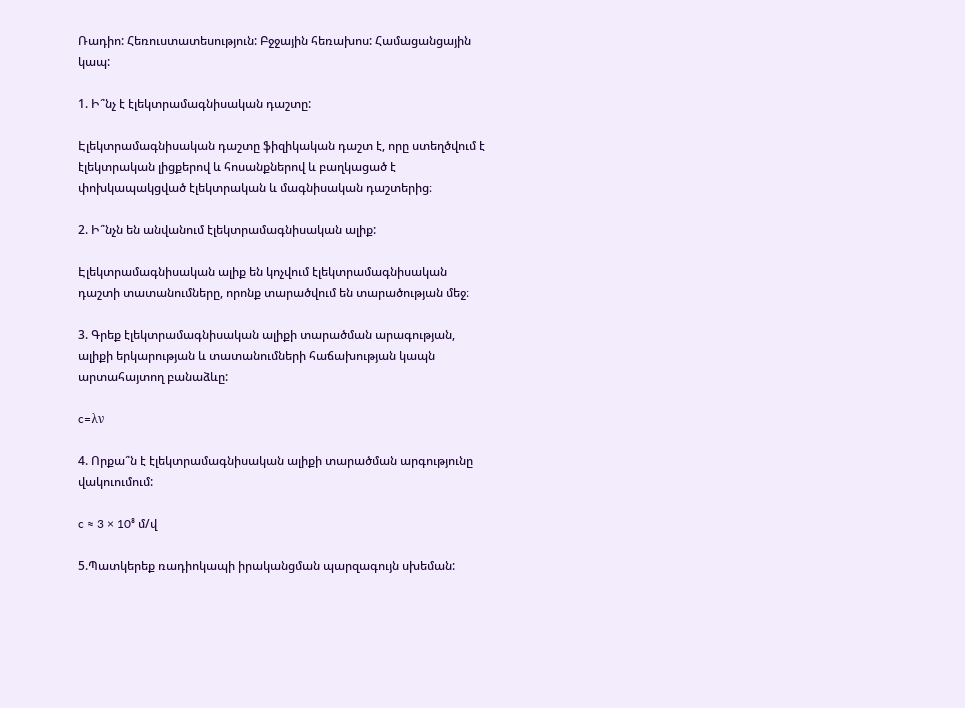Ռադիո: Հեռուստատեսություն: Բջջային հեռախոս: Համացանցային կապ:

1. Ի՞նչ է էլեկտրամագնիսական դաշտը:

Էլեկտրամագնիսական դաշտը ֆիզիկական դաշտ է, որը ստեղծվում է էլեկտրական լիցքերով և հոսանքներով և բաղկացած է փոխկապակցված էլեկտրական և մագնիսական դաշտերից։

2. Ի՞նչն են անվանում էլեկտրամագնիսական ալիք:

Էլեկտրամագնիսական ալիք են կոչվում էլեկտրամագնիսական դաշտի տատանումները, որոնք տարածվում են տարածության մեջ։

3. Գրեք էլեկտրամագնիսական ալիքի տարածման արագության, ալիքի երկարության և տատանումների հաճախության կապն արտահայտող բանաձևը:

c=λν

4. Որքա՞ն է էլեկտրամագնիսական ալիքի տարածման արգությունը վակուումում:

c ≈ 3 × 10⁸ մ/վ

5.Պատկերեք ռադիոկապի իրականցման պարզագույն սխեման: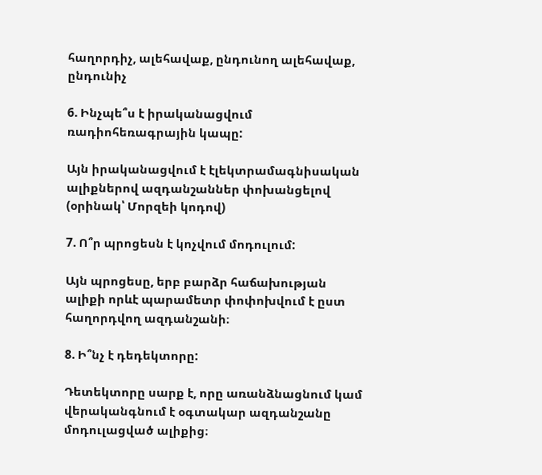հաղորդիչ, ալեհավաք, ընդունող ալեհավաք, ընդունիչ

6. Ինչպե՞ս է իրականացվում ռադիոհեռագրային կապը:

Այն իրականացվում է էլեկտրամագնիսական ալիքներով ազդանշաններ փոխանցելով (օրինակ՝ Մորզեի կոդով)

7. Ո՞ր պրոցեսն է կոչվում մոդուլում:

Այն պրոցեսը, երբ բարձր հաճախության ալիքի որևէ պարամետր փոփոխվում է ըստ հաղորդվող ազդանշանի։

8. Ի՞նչ է դեդեկտորը:

Դետեկտորը սարք է, որը առանձնացնում կամ վերականգնում է օգտակար ազդանշանը մոդուլացված ալիքից։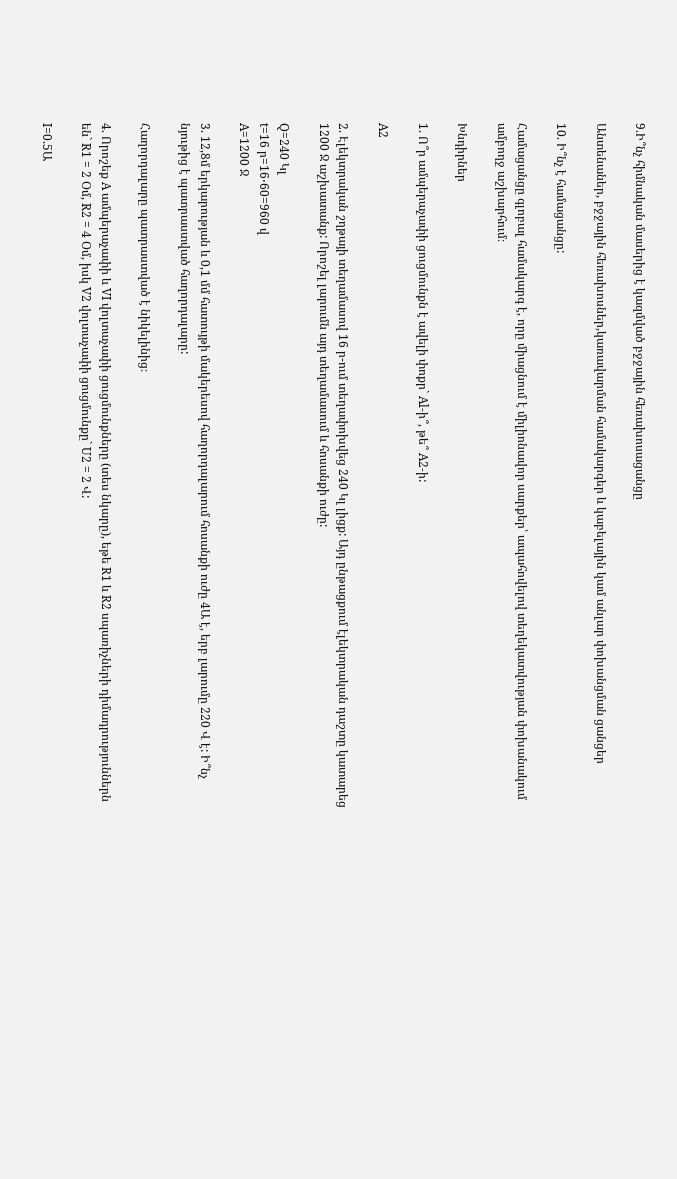9.Ի՞նչ հիմնական մասերից է կազմված բջջային հեռախոսացանցը

Անտենաներ, բջջային հեռախոսներ,կառավարման համակարգեր և կաբելային կամ անլար փոխանցման ցանցեր

10. Ի՞նչ է համացանցը:

Համացանցը գլոբալ համակարգ է, որը միացնում է միլիոնավոր սարքեր՝ ապահովելով տեղեկատվության փոխանակում ամբողջ աշխարհում։

Խնդիրներ

1. Ո՞ր ամպերաչափի ցուցմունքն է ավելի փոքր` Al-ի՞, թե՞ A2-ի:

A2

2. Էլեկտրական շղթայի տեղամասով 16 ր-ում տեղափոխվեց 240 Կլ լիցք: Այդ ընթացքում էլեկտրական դաշտը կատարեց 1200 Ջ աշխատանք: Որոշել լարումն այդ տեղամասում և հոսանքի ուժը:

Q=240 Կլ
t=16 ր=16⋅60=960 վ
A=1200 Ջ

3. 12,8մ երկարության և 0,1 մմ հատույթի մակերեսով հաղորդալարում հոսանքի ուժը 4Ա է, երբ լարումը 220 Վ է: Ի՞նչ նյութից է պատրաստված հաղորդալարը:

Հաղորդալարը պատրաստված է նիկելինից։

4. Որոշեք A ամպերաչափի և VI վոլտաչափի ցուցմունքները (տես նկարը), եթե R1 և R2 սպառիչների դիմադրություններն են` R1 = 2 Օմ, R2 = 4 Օմ, իսկ V2 վոլտաչափի ցուցմունքը` U2 = 2 Վ:

I=0.5Ա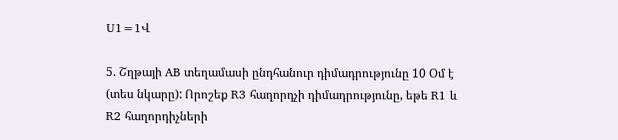U1=1Վ

5. Շղթայի AB տեղամասի ընդհանուր դիմադրությունը 10 Օմ է (տես նկարը): Որոշեք R3 հաղորդչի դիմադրությունը, եթե R1 և R2 հաղորդիչների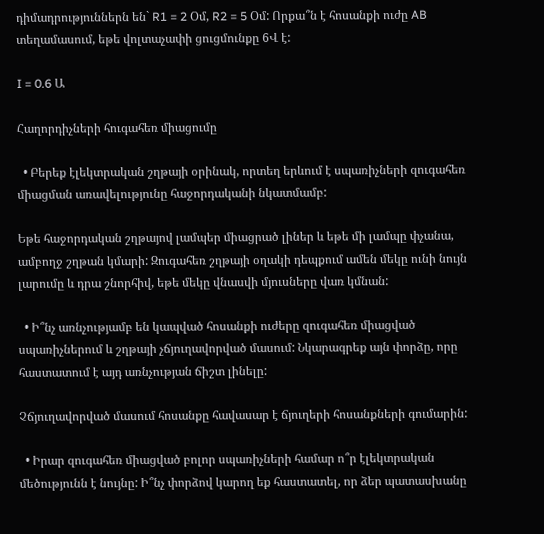դիմադրություններն են` R1 = 2 Օմ, R2 = 5 Օմ: Որքա՞ն է հոսանքի ուժը AB տեղամասում, եթե վոլտաչափի ցուցմունքը 6Վ է:

I = 0.6 Ա

Հաղորդիչների հուգահեռ միացումը

  • Բերեք էլեկտրական շղթայի օրինակ, որտեղ երևում է սպառիչների զուգահեռ միացման առավելությունը հաջորդականի նկատմամբ:

Եթե հաջորդական շղթայով լամպեր միացրած լիներ և եթե մի լամպը փչանա, ամբողջ շղթան կմարի: Զուգահեռ շղթայի օղակի դեպքում ամեն մեկը ունի նույն լարումը և դրա շնորհիվ, եթե մեկը վնասվի մյուսները վառ կմնան:

  • Ի՞նչ առնչությամբ են կապված հոսանքի ուժերը զուգահեռ միացված սպառիչներում և շղթայի չճյուղավորված մասում: Նկարագրեք այն փորձը, որը հաստատում է այդ առնչության ճիշտ լինելը:

Չճյուղավորված մասում հոսանքը հավասար է ճյուղերի հոսանքների գումարին:

  • Իրար զուգահեռ միացված բոլոր սպառիչների համար ո՞ր էլեկտրական մեծությունն է նույնը: Ի՞նչ փորձով կարող եք հաստատել, որ ձեր պատասխանը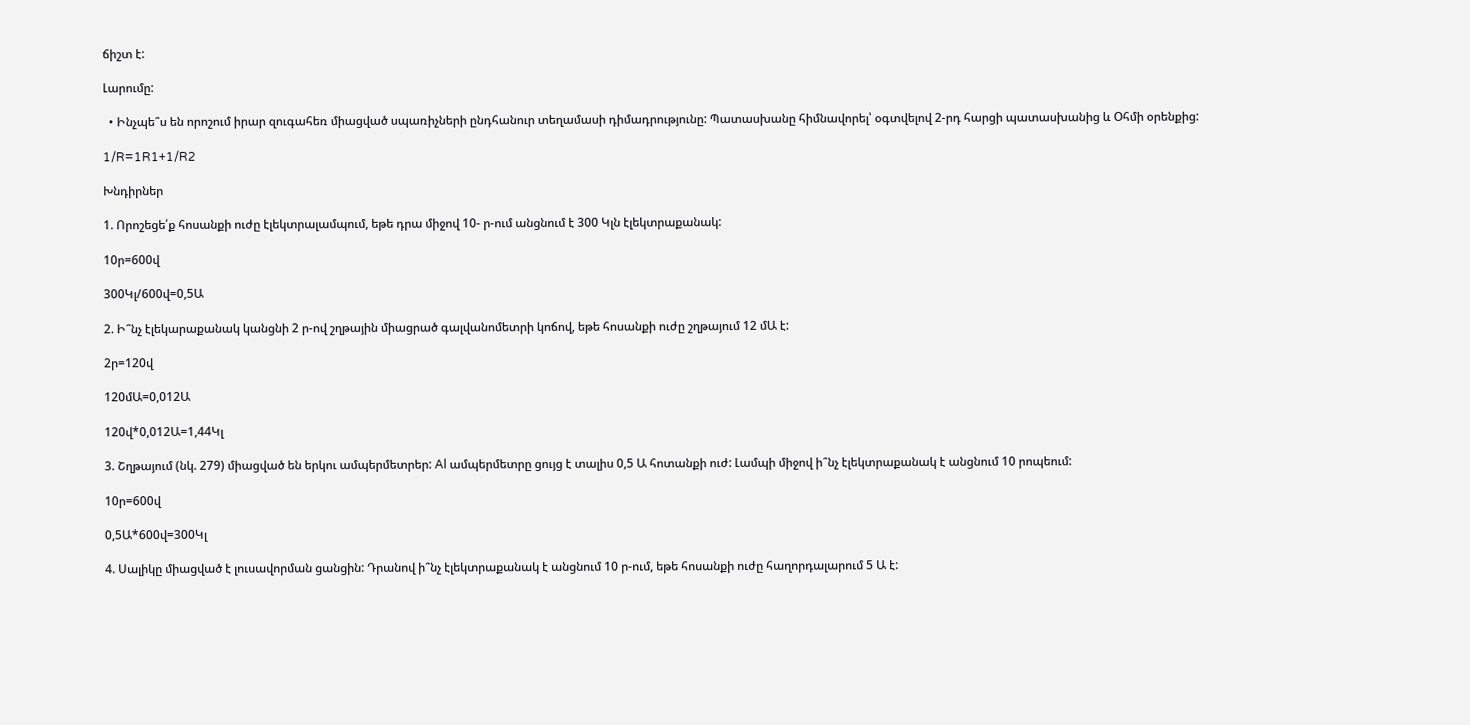ճիշտ է:

Լարումը:

  • Ինչպե՞ս են որոշում իրար զուգահեռ միացված սպառիչների ընդհանուր տեղամասի դիմադրությունը: Պատասխանը հիմնավորել՝ օգտվելով 2-րդ հարցի պատասխանից և Օհմի օրենքից:

1/R=1R1+1/R2

Խնդիրներ

1. Որոշեցե՛ք հոսանքի ուժը էլեկտրալամպում, եթե դրա միջով 10- ր-ում անցնում է 300 Կլն էլեկտրաքանակ:

10ր=600վ

300Կլ/600վ=0,5Ա

2. Ի՞նչ էլեկարաքանակ կանցնի 2 ր-ով շղթային միացրած գալվանոմետրի կոճով, եթե հոսանքի ուժը շղթայում 12 մԱ է:

2ր=120վ

120մԱ=0,012Ա

120վ*0,012Ա=1,44Կլ

3. Շղթայում (նկ. 279) միացված են երկու ամպերմետրեր: Al ամպերմետրը ցույց է տալիս 0,5 Ա հոտանքի ուժ: Լամպի միջով ի՞նչ էլեկտրաքանակ է անցնում 10 րոպեում:

10ր=600վ

0,5Ա*600վ=300Կլ

4. Սալիկը միացված է լուսավորման ցանցին: Դրանով ի՞նչ էլեկտրաքանակ է անցնում 10 ր-ում, եթե հոսանքի ուժը հաղորդալարում 5 Ա է: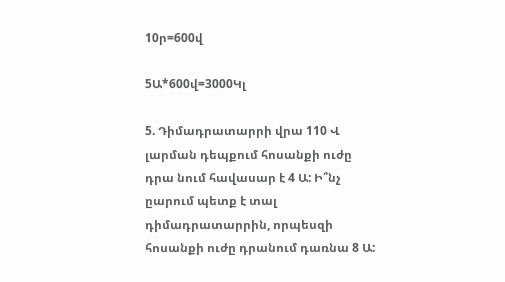10ր=600վ

5Ա*600վ=3000Կլ

5. Դիմադրատարրի վրա 110 Վ լարման դեպքում հոսանքի ուժը դրա նում հավասար է 4 Ա: Ի՞նչ ըարում պետք է տալ դիմադրատարրին, որպեսզի հոսանքի ուժը դրանում դառնա 8 Ա: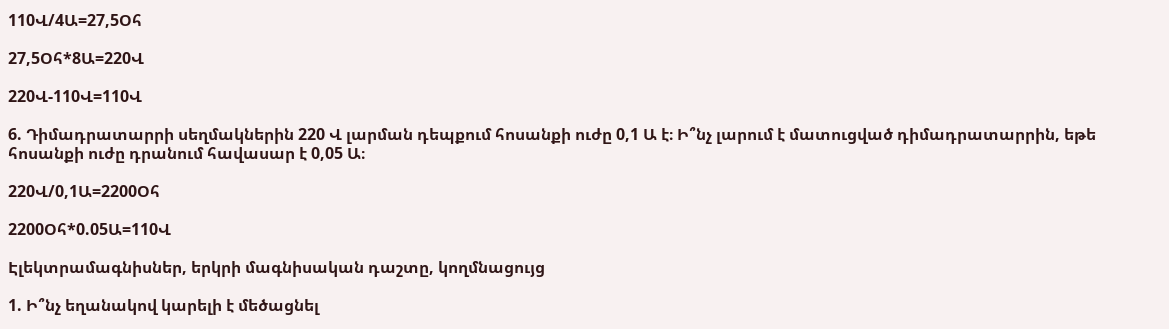110Վ/4Ա=27,5Օհ

27,5Օհ*8Ա=220Վ

220Վ-110Վ=110Վ

6. Դիմադրատարրի սեղմակներին 220 Վ լարման դեպքում հոսանքի ուժը 0,1 Ա է։ Ի՞նչ լարում է մատուցված դիմադրատարրին, եթե հոսանքի ուժը դրանում հավասար է 0,05 Ա։

220Վ/0,1Ա=2200Օհ

2200Օհ*0.05Ա=110Վ

Էլեկտրամագնիսներ, երկրի մագնիսական դաշտը, կողմնացույց

1. Ի՞նչ եղանակով կարելի է մեծացնել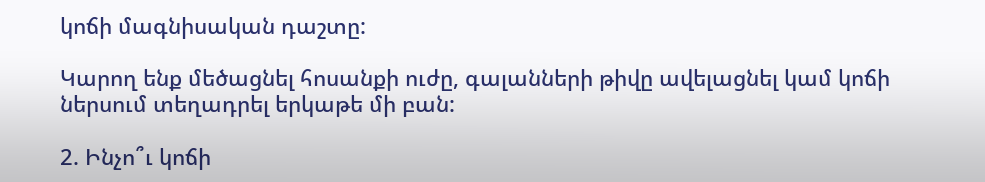կոճի մագնիսական դաշտը:

Կարող ենք մեծացնել հոսանքի ուժը, գալանների թիվը ավելացնել կամ կոճի ներսում տեղադրել երկաթե մի բան:

2. Ինչո՞ւ կոճի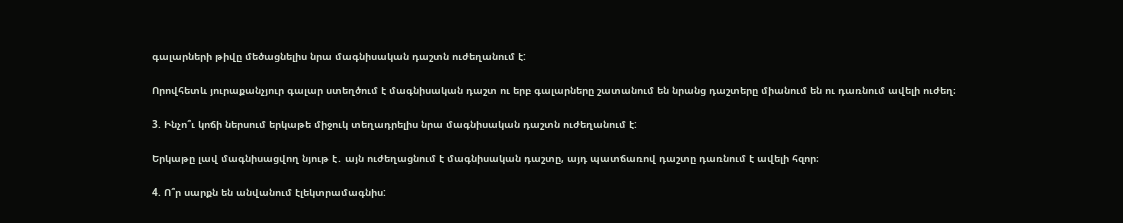գալարների թիվը մեծացնելիս նրա մագնիսական դաշտն ուժեղանում է:

Որովհետև յուրաքանչյուր գալար ստեղծում է մագնիսական դաշտ ու երբ գալարները շատանում են նրանց դաշտերը միանում են ու դառնում ավելի ուժեղ։

3. Ինչո՞ւ կոճի ներսում երկաթե միջուկ տեղադրելիս նրա մագնիսական դաշտն ուժեղանում է:

Երկաթը լավ մագնիսացվող նյութ է․ այն ուժեղացնում է մագնիսական դաշտը, այդ պատճառով դաշտը դառնում է ավելի հզոր։

4. Ո՞ր սարքն են անվանում էլեկտրամագնիս: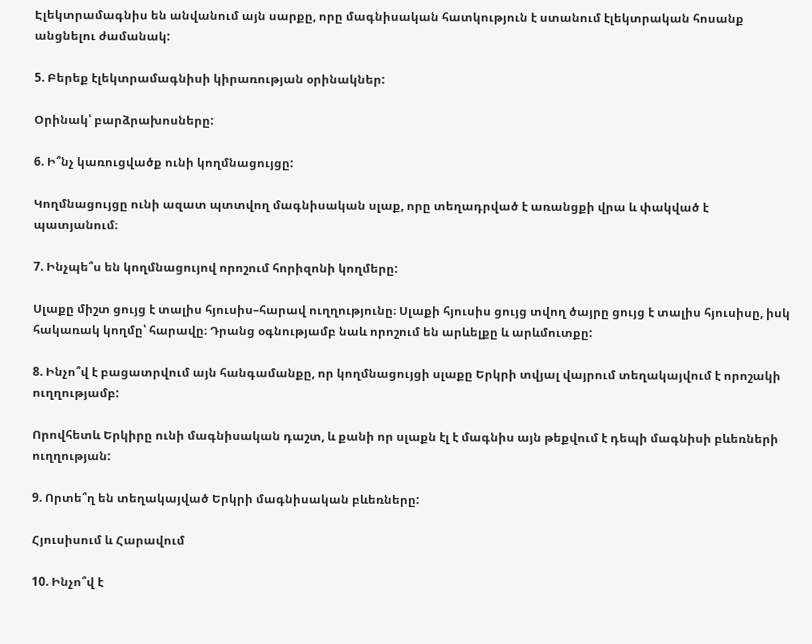Էլեկտրամագնիս են անվանում այն սարքը, որը մագնիսական հատկություն է ստանում էլեկտրական հոսանք անցնելու ժամանակ:

5. Բերեք էլեկտրամագնիսի կիրառության օրինակներ:

Օրինակ՝ բարձրախոսները:

6. Ի՞նչ կառուցվածք ունի կողմնացույցը:

Կողմնացույցը ունի ազատ պտտվող մագնիսական սլաք, որը տեղադրված է առանցքի վրա և փակված է պատյանում։

7. Ինչպե՞ս են կողմնացույով որոշում հորիզոնի կողմերը:

Սլաքը միշտ ցույց է տալիս հյուսիս–հարավ ուղղությունը։ Սլաքի հյուսիս ցույց տվող ծայրը ցույց է տալիս հյուսիսը, իսկ հակառակ կողմը՝ հարավը։ Դրանց օգնությամբ նաև որոշում են արևելքը և արևմուտքը:

8. Ինչո՞վ է բացատրվում այն հանգամանքը, որ կողմնացույցի սլաքը Երկրի տվյալ վայրում տեղակայվում է որոշակի ուղղությամբ:

Որովհետև Երկիրը ունի մագնիսական դաշտ, և քանի որ սլաքն էլ է մագնիս այն թեքվում է դեպի մագնիսի բևեռների ուղղության:

9. Որտե՞ղ են տեղակայված Երկրի մագնիսական բևեռները:

Հյուսիսում և Հարավում

10. Ինչո՞վ է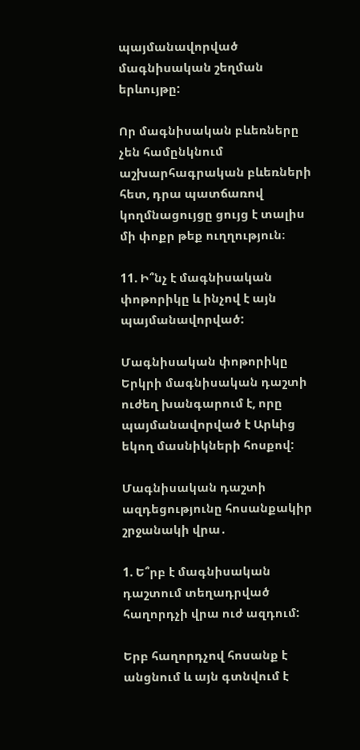պայմանավորված մագնիսական շեղման երևույթը:

Որ մագնիսական բևեռները չեն համընկնում աշխարհագրական բևեռների հետ, դրա պատճառով կողմնացույցը ցույց է տալիս մի փոքր թեք ուղղություն։

11. Ի՞նչ է մագնիսական փոթորիկը և ինչով է այն պայմանավորված:

Մագնիսական փոթորիկը Երկրի մագնիսական դաշտի ուժեղ խանգարում է, որը պայմանավորված է Արևից եկող մասնիկների հոսքով:

Մագնիսական դաշտի ազդեցությունը հոսանքակիր շրջանակի վրա․

1. Ե՞րբ է մագնիսական դաշտում տեղադրված հաղորդչի վրա ուժ ազդում:

Երբ հաղորդչով հոսանք է անցնում և այն գտնվում է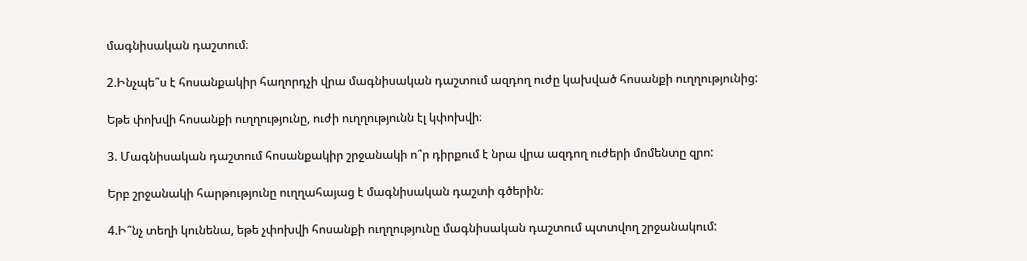մագնիսական դաշտում։

2.Ինչպե՞ս է հոսանքակիր հաղորդչի վրա մագնիսական դաշտում ազդող ուժը կախված հոսանքի ուղղությունից:

Եթե փոխվի հոսանքի ուղղությունը, ուժի ուղղությունն էլ կփոխվի։

3. Մագնիսական դաշտում հոսանքակիր շրջանակի ո՞ր դիրքում է նրա վրա ազդող ուժերի մոմենտը զրո:

Երբ շրջանակի հարթությունը ուղղահայաց է մագնիսական դաշտի գծերին։

4.Ի՞նչ տեղի կունենա, եթե չփոխվի հոսանքի ուղղությունը մագնիսական դաշտում պտտվող շրջանակում: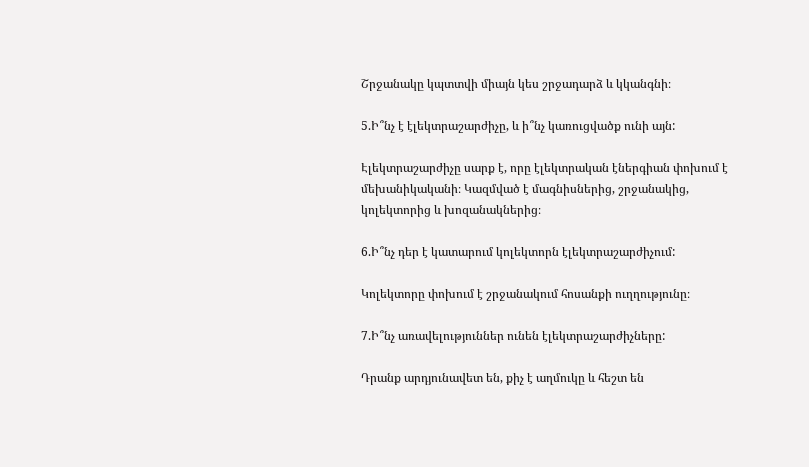Շրջանակը կպտտվի միայն կես շրջադարձ և կկանգնի։

5.Ի՞նչ է էլեկտրաշարժիչը, և ի՞նչ կառուցվածք ունի այն:

Էլեկտրաշարժիչը սարք է, որը էլեկտրական էներգիան փոխում է մեխանիկականի։ Կազմված է մագնիսներից, շրջանակից, կոլեկտորից և խոզանակներից։

6.Ի՞նչ դեր է կատարում կոլեկտորն էլեկտրաշարժիչում:

Կոլեկտորը փոխում է շրջանակում հոսանքի ուղղությունը։

7.Ի՞նչ առավելություններ ունեն էլեկտրաշարժիչները:

Դրանք արդյունավետ են, քիչ է աղմուկը և հեշտ են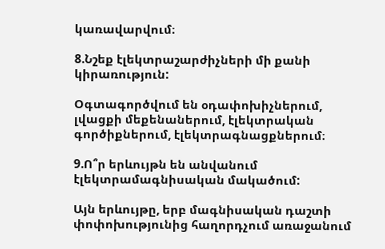կառավարվում։

8.Նշեք էլեկտրաշարժիչների մի քանի կիրառություն:

Օգտագործվում են օդափոխիչներում, լվացքի մեքենաներում, էլեկտրական գործիքներում, էլեկտրագնացքներում։

9.Ո՞ր երևույթն են անվանում էլեկտրամագնիսական մակածում:

Այն երևույթը, երբ մագնիսական դաշտի փոփոխությունից հաղորդչում առաջանում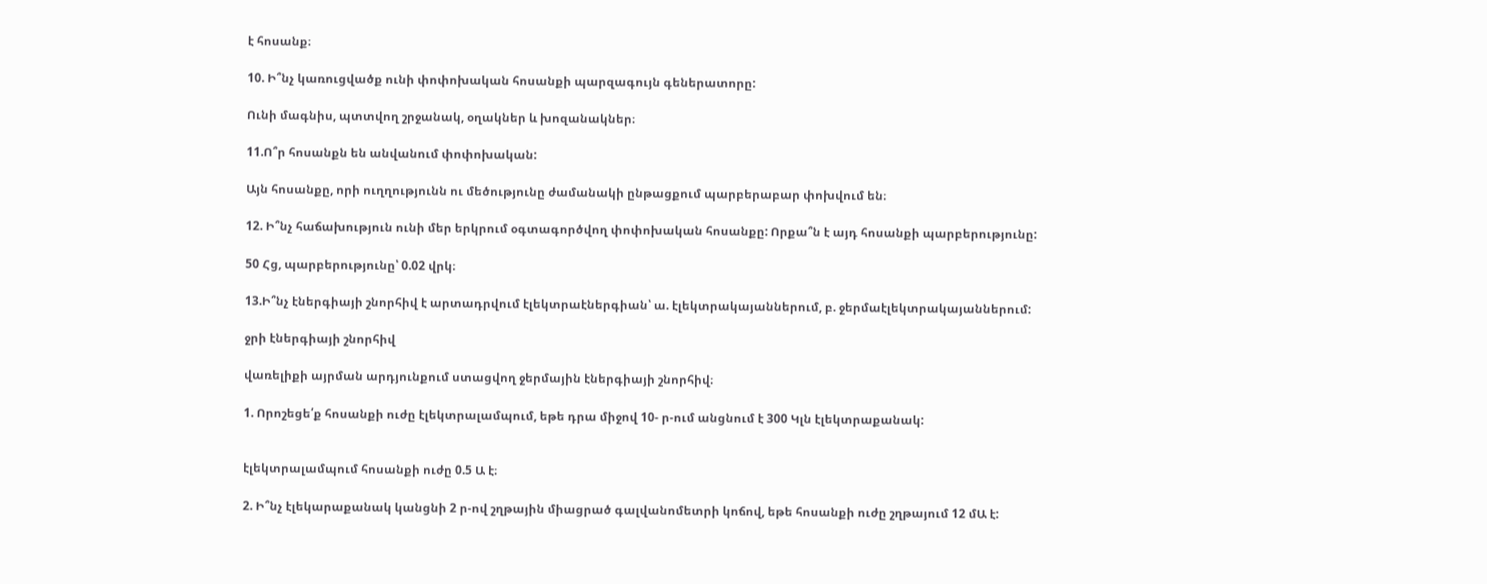է հոսանք։

10. Ի՞նչ կառուցվածք ունի փոփոխական հոսանքի պարզագույն գեներատորը:

Ունի մագնիս, պտտվող շրջանակ, օղակներ և խոզանակներ։

11.Ո՞ր հոսանքն են անվանում փոփոխական:

Այն հոսանքը, որի ուղղությունն ու մեծությունը ժամանակի ընթացքում պարբերաբար փոխվում են։

12. Ի՞նչ հաճախություն ունի մեր երկրում օգտագործվող փոփոխական հոսանքը: Որքա՞ն է այդ հոսանքի պարբերությունը:

50 Հց, պարբերությունը՝ 0.02 վրկ։

13.Ի՞նչ էներգիայի շնորհիվ է արտադրվում էլեկտրաէներգիան՝ ա. էլեկտրակայաններում, բ. ջերմաէլեկտրակայաններում:

ջրի էներգիայի շնորհիվ

վառելիքի այրման արդյունքում ստացվող ջերմային էներգիայի շնորհիվ։

1. Որոշեցե՛ք հոսանքի ուժը էլեկտրալամպում, եթե դրա միջով 10- ր-ում անցնում է 300 Կլն էլեկտրաքանակ:


էլեկտրալամպում հոսանքի ուժը 0.5 Ա է։

2. Ի՞նչ էլեկարաքանակ կանցնի 2 ր-ով շղթային միացրած գալվանոմետրի կոճով, եթե հոսանքի ուժը շղթայում 12 մԱ է: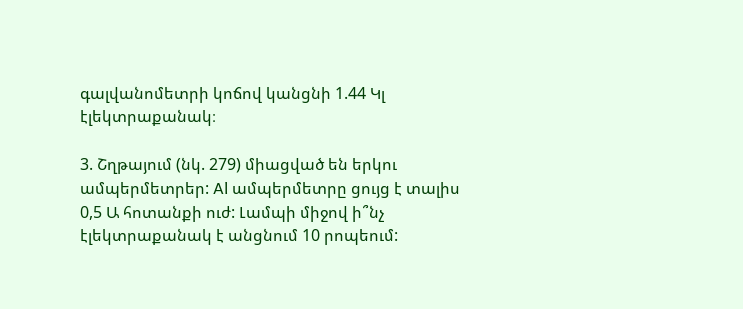գալվանոմետրի կոճով կանցնի 1.44 Կլ էլեկտրաքանակ։

3. Շղթայում (նկ. 279) միացված են երկու ամպերմետրեր: Al ամպերմետրը ցույց է տալիս 0,5 Ա հոտանքի ուժ: Լամպի միջով ի՞նչ էլեկտրաքանակ է անցնում 10 րոպեում: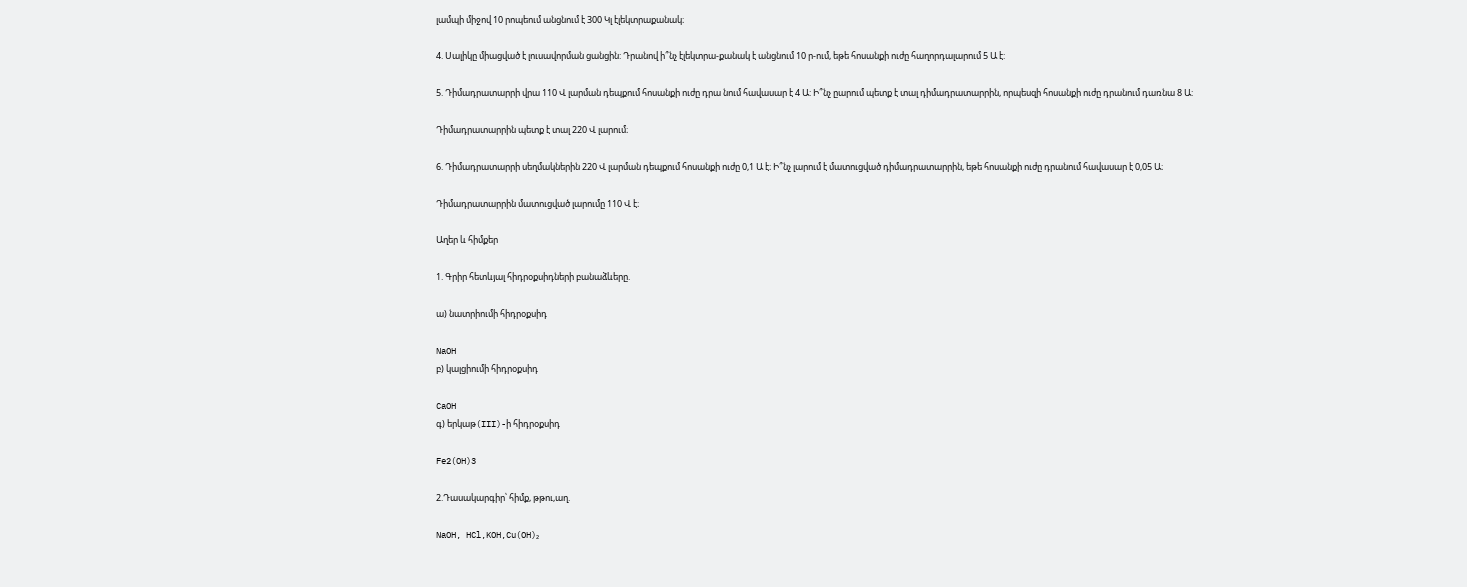լամպի միջով 10 րոպեում անցնում է 300 Կլ էլեկտրաքանակ։

4. Սալիկը միացված է լուսավորման ցանցին: Դրանով ի՞նչ էլեկտրա-քանակ է անցնում 10 ր-ում, եթե հոսանքի ուժը հաղորդալարում 5 Ա է:

5. Դիմադրատարրի վրա 110 Վ լարման դեպքում հոսանքի ուժը դրա նում հավասար է 4 Ա: Ի՞նչ ըարում պետք է տալ դիմադրատարրին, որպեսզի հոսանքի ուժը դրանում դառնա 8 Ա:

Դիմադրատարրին պետք է տալ 220 Վ լարում։

6. Դիմադրատարրի սեղմակներին 220 Վ լարման դեպքում հոսանքի ուժը 0,1 Ա է։ Ի՞նչ լարում է մատուցված դիմադրատարրին, եթե հոսանքի ուժը դրանում հավասար է 0,05 Ա։

Դիմադրատարրին մատուցված լարումը 110 Վ է։

Աղեր և հիմքեր

1. Գրիր հետևյալ հիդրօքսիդների բանաձևերը.

ա) նատրիումի հիդրօքսիդ

NaOH
բ) կալցիումի հիդրօքսիդ

CaOH
գ) երկաթ(III)-ի հիդրօքսիդ

Fe2(OH)3

2.Դասակարգիր՝ հիմք, թթու,աղ.

NaOH, HCl,KOH,Cu(OH)₂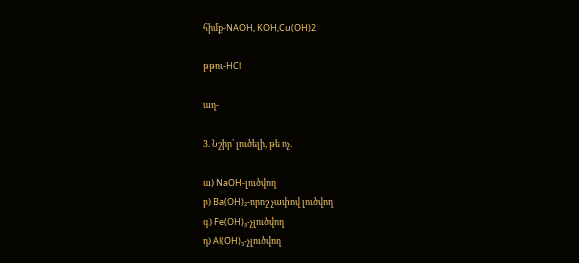հիմք-NAOH, KOH,Cu(OH)2

թթու-HCl

աղ-

3. Նշիր՝ լուծելի, թե ոչ.

ա) NaOH-լուծվող
բ) Ba(OH)₂-որոշ չափով լուծվող
գ) Fe(OH)₃-չլուծվող
դ) Al(OH)₃-չլուծվող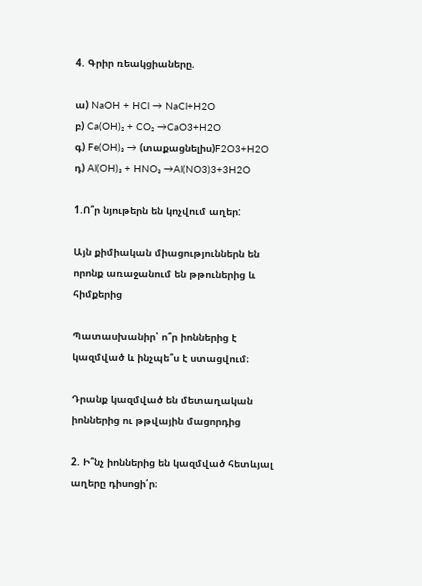4. Գրիր ռեակցիաները.

ա) NaOH + HCl → NaCl+H2O
բ) Ca(OH)₂ + CO₂ →CaO3+H2O
գ) Fe(OH)₃ → (տաքացնելիս)F2O3+H2O
դ) Al(OH)₃ + HNO₃ →Al(NO3)3+3H2O

1.Ո՞ր նյութերն են կոչվում աղեր:

Այն քիմիական միացություններն են որոնք առաջանում են թթուներից և հիմքերից

Պատասխանիր՝ ո՞ր իոններից է կազմված և ինչպե՞ս է ստացվում։

Դրանք կազմված են մետաղական իոններից ու թթվային մացորդից

2. Ի՞նչ իոններից են կազմված հետևյալ աղերը դիսոցի՛ր։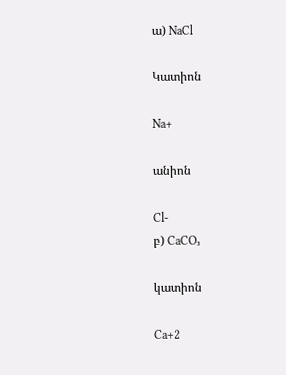ա) NaCl

Կատիոն

Na+

անիոն

Cl-
բ) CaCO₃

կատիոն

Ca+2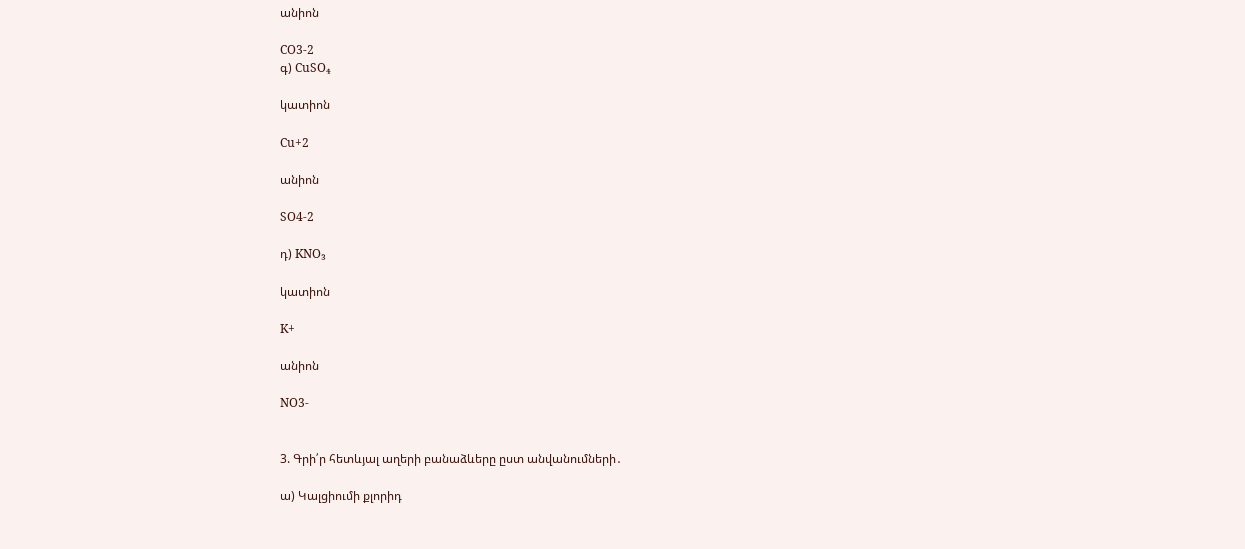անիոն

CO3-2
գ) CuSO₄

կատիոն

Cu+2

անիոն

SO4-2

դ) KNO₃

կատիոն

K+

անիոն

NO3-


3. Գրի՛ր հետևյալ աղերի բանաձևերը ըստ անվանումների․

ա) Կալցիումի քլորիդ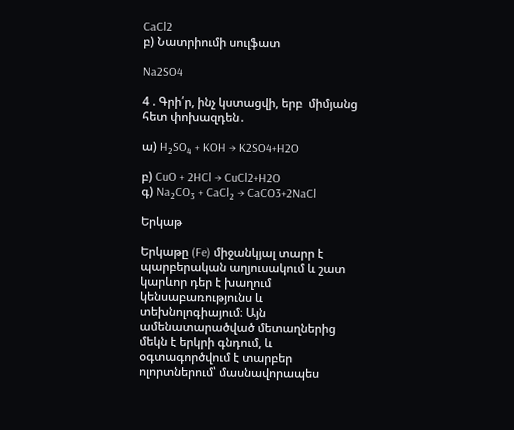CaCl2
բ) Նատրիումի սուլֆատ

Na2SO4

4 . Գրի՛ր, ինչ կստացվի, երբ  միմյանց հետ փոխազդեն․

ա) H₂SO₄ + KOH → K2SO4+H2O

բ) CuO + 2HCl → CuCl2+H2O
գ) Na₂CO₃ + CaCl₂ → CaCO3+2NaCl

Երկաթ

Երկաթը (Fe) միջանկյալ տարր է պարբերական աղյուսակում և շատ կարևոր դեր է խաղում կենսաբառությունս և տեխնոլոգիայում։ Այն ամենատարածված մետաղներից մեկն է երկրի գնդում, և օգտագործվում է տարբեր ոլորտներում՝ մասնավորապես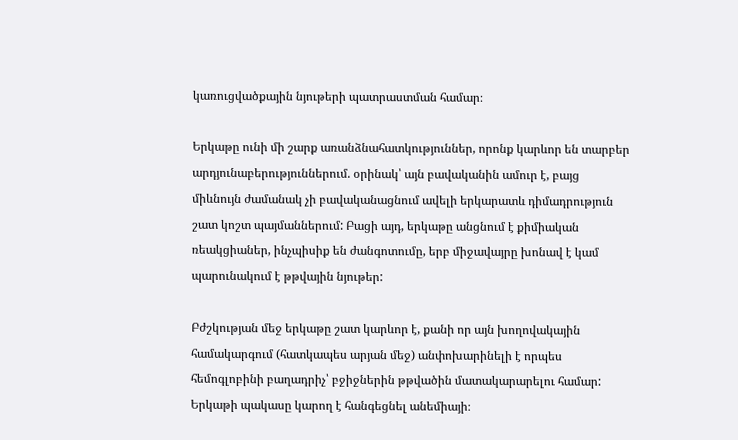կառուցվածքային նյութերի պատրաստման համար։

Երկաթը ունի մի շարք առանձնահատկություններ, որոնք կարևոր են տարբեր արդյունաբերություններում. օրինակ՝ այն բավականին ամուր է, բայց միևնույն ժամանակ չի բավականացնում ավելի երկարատև դիմադրություն շատ կոշտ պայմաններում: Բացի այդ, երկաթը անցնում է քիմիական ռեակցիաներ, ինչպիսիք են ժանգոտումը, երբ միջավայրը խոնավ է կամ պարունակում է թթվային նյութեր:

Բժշկության մեջ երկաթը շատ կարևոր է, քանի որ այն խողովակային համակարգում (հատկապես արյան մեջ) անփոխարինելի է որպես հեմոգլոբինի բաղադրիչ՝ բջիջներին թթվածին մատակարարելու համար: Երկաթի պակասը կարող է հանգեցնել անեմիայի։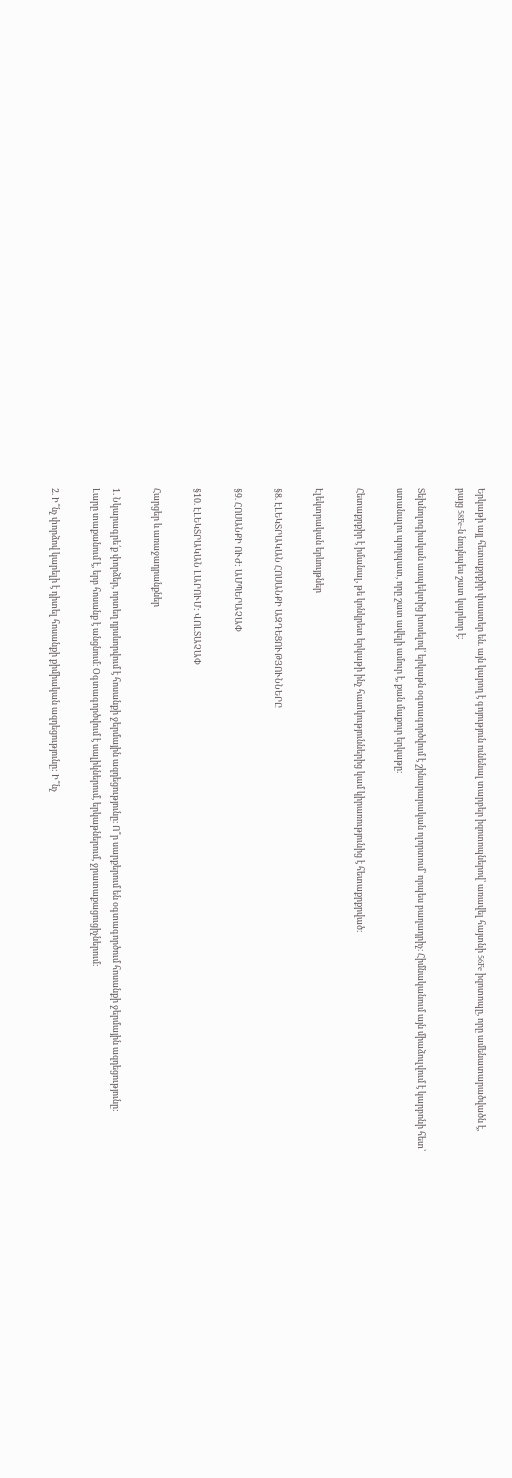Երկաթի այլ հետաքրքիր փաստեր են. այն կարող է գոյություն ունենալ տարբեր իզոտոպներով՝ առավել հայտնի 56Fe իզոտոպը, որը ամենատարածվածն է, բայց 58Fe-ն նույնպես շատ կարևոր է։

Տեխնոլոգիական ասպեկտից խոսելով՝ երկաթն օգտագործվում է շինարարական ոլորտում՝ որպես բաղադրիչ։ Հիմնականում այն միաձուլվում է կարբոնի հետ՝ ստանալու պողպատ, որը շատ ավելի ամուր է, քան մաքուր երկաթը։

Հետաքրքիր է իմանալ, թե կոնկրետ երկաթի ինչ հատկություններից կամ կիրառությունից է հետաքրքրված։

Էլեկտրական երևույթներ

§8. ԷԼԵԿՏՐԱԿԱՆ ՀՈՍԱՆՔԻ ԱԶԴԵՑՈՒԹՅՈՒՆՆԵՐԸ

§9. ՀՈՍԱՆՔԻ ՈՒԺ: ԱՄՊԵՐԱՉԱՓ

§10. ԷԼԵԿՏՐԱԿԱՆ ԼԱՐՈՒՄ: ՎՈԼՏԱՉԱՓ

Հարցեր և առաջադրանքներ

1. Նկարագրե՛ք փորձեր, որտեղ դրսևորվում է հոսանքի ջերմային ազդեցությունը։ Ո՞ր սարքերում են օգտագործում հոսանքի ջերմային ազդեցությունը:
Լարը տաքանում է, երբ հոսանք է անցնում։ Օգտագործվում է սալիկներում, երկաթներում, ջրատաքացուցիչներում։

2. Ի՞նչ փորձով կարելի է դիտել հոսանքի քիմիական ազդեցությունը: Ի՞նչ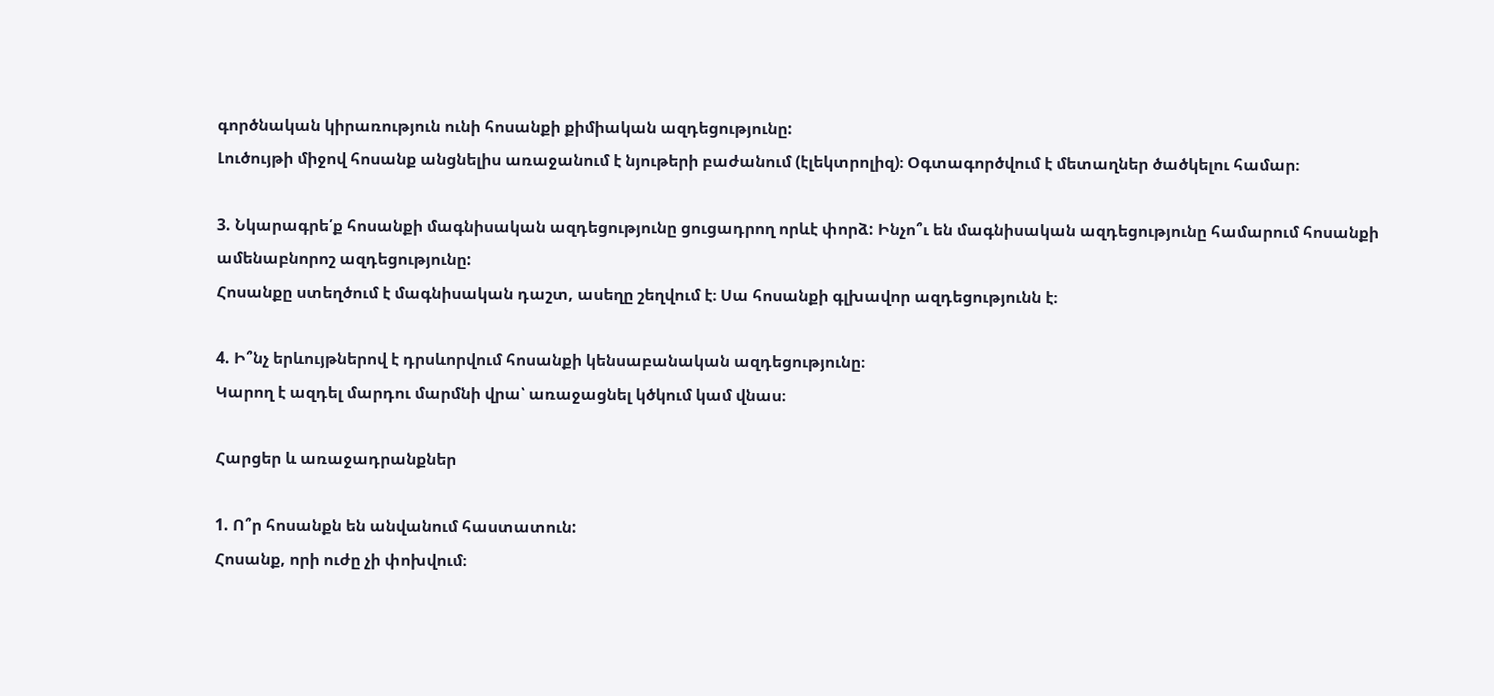գործնական կիրառություն ունի հոսանքի քիմիական ազդեցությունը:
Լուծույթի միջով հոսանք անցնելիս առաջանում է նյութերի բաժանում (էլեկտրոլիզ)։ Օգտագործվում է մետաղներ ծածկելու համար։

3. Նկարագրե՛ք հոսանքի մագնիսական ազդեցությունը ցուցադրող որևէ փորձ: Ինչո՞ւ են մագնիսական ազդեցությունը համարում հոսանքի ամենաբնորոշ ազդեցությունը:
Հոսանքը ստեղծում է մագնիսական դաշտ, ասեղը շեղվում է։ Սա հոսանքի գլխավոր ազդեցությունն է։

4. Ի՞նչ երևույթներով է դրսևորվում հոսանքի կենսաբանական ազդեցությունը։
Կարող է ազդել մարդու մարմնի վրա՝ առաջացնել կծկում կամ վնաս։

Հարցեր և առաջադրանքներ

1. Ո՞ր հոսանքն են անվանում հաստատուն:
Հոսանք, որի ուժը չի փոխվում։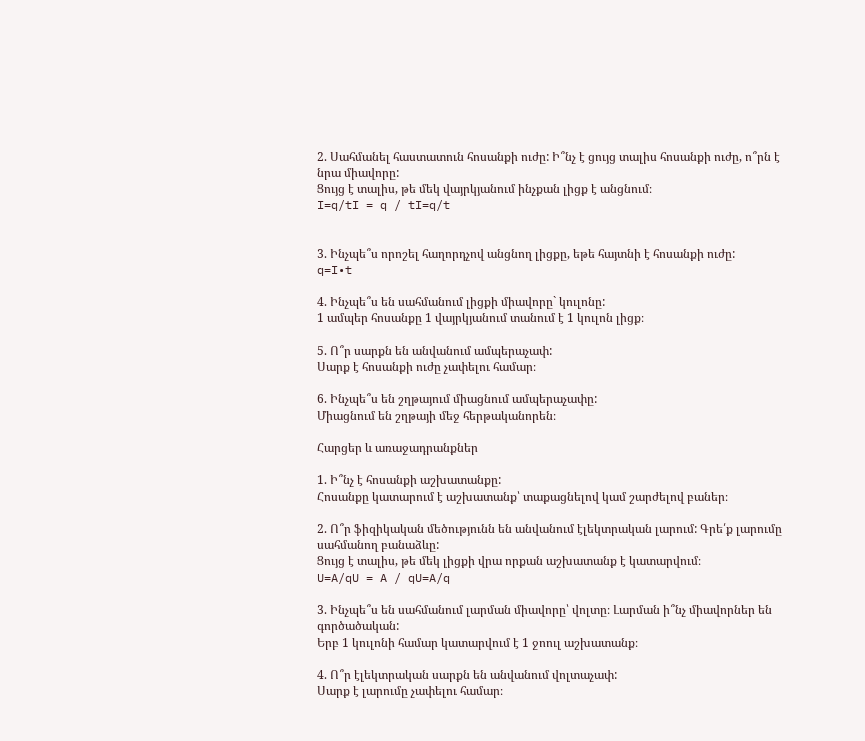2. Սահմանել հաստատուն հոսանքի ուժը: Ի՞նչ է ցույց տալիս հոսանքի ուժը, ո՞րն է նրա միավորը:
Ցույց է տալիս, թե մեկ վայրկյանում ինչքան լիցք է անցնում։
I=q/tI = q / tI=q/t


3. Ինչպե՞ս որոշել հաղորդչով անցնող լիցքը, եթե հայտնի է հոսանքի ուժը:
q=I•t

4. Ինչպե՞ս են սահմանում լիցքի միավորը` կուլոնը:
1 ամպեր հոսանքը 1 վայրկյանում տանում է 1 կուլոն լիցք։

5. Ո՞ր սարքն են անվանում ամպերաչափ:
Սարք է հոսանքի ուժը չափելու համար։

6. Ինչպե՞ս են շղթայում միացնում ամպերաչափը:
Միացնում են շղթայի մեջ հերթականորեն։

Հարցեր և առաջադրանքներ

1. Ի՞նչ է հոսանքի աշխատանքը:
Հոսանքը կատարում է աշխատանք՝ տաքացնելով կամ շարժելով բաներ։

2. Ո՞ր ֆիզիկական մեծությունն են անվանում էլեկտրական լարում: Գրե՛ք լարումը սահմանող բանաձևը:
Ցույց է տալիս, թե մեկ լիցքի վրա որքան աշխատանք է կատարվում։
U=A/qU = A / qU=A/q

3. Ինչպե՞ս են սահմանում լարման միավորը՝ վոլտը։ Լարման ի՞նչ միավորներ են գործածական:
Երբ 1 կուլոնի համար կատարվում է 1 ջոուլ աշխատանք։

4. Ո՞ր էլեկտրական սարքն են անվանում վոլտաչափ:
Սարք է լարումը չափելու համար։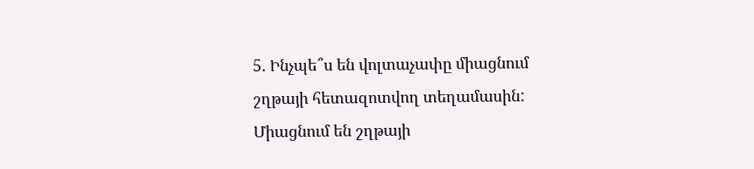5. Ինչպե՞ս են վոլտաչափը միացնում շղթայի հետազոտվող տեղամասին:
Միացնում են շղթայի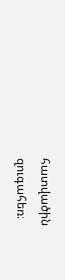հատվածին զուգահեռ։